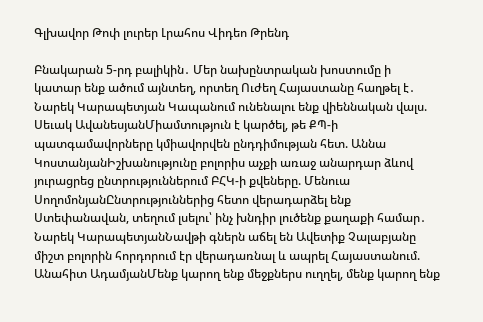Գլխավոր Թոփ լուրեր Լրահոս Վիդեո Թրենդ

Բնակարան 5-րդ բալիկին․ Մեր նախընտրական խոստումը ի կատար ենք ածում այնտեղ, որտեղ Ուժեղ Հայաստանը հաղթել է․ Նարեկ Կարապետյան Կապանում ունենալու ենք վիեննական վալս. Սեւակ ԱվանեսյանՄիամտություն է կարծել, թե ՔՊ-ի պատգամավորները կմիավորվեն ընդդիմության հետ. Աննա ԿոստանյանԻշխանությունը բոլորիս աչքի առաջ անարդար ձևով յուրացրեց ընտրություններում ԲՀԿ-ի քվեները. Մենուա ՍողոմոնյանԸնտրություններից հետո վերադարձել ենք Ստեփանավան, տեղում լսելու՝ ինչ խնդիր լուծենք քաղաքի համար․ Նարեկ ԿարապետյանՆավթի գներն աճել են Ավետիք Չալաբյանը միշտ բոլորին հորդորում էր վերադառնալ և ապրել Հայաստանում. Անահիտ ԱդամյանՄենք կարող ենք մեջքներս ուղղել, մենք կարող ենք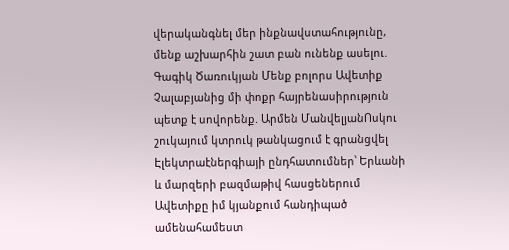վերականգնել մեր ինքնավստահությունը, մենք աշխարհին շատ բան ունենք ասելու. Գագիկ Ծառուկյան Մենք բոլորս Ավետիք Չալաբյանից մի փոքր հայրենասիրություն պետք է սովորենք. Արմեն ՄանվելյանՈսկու շուկայում կտրուկ թանկացում է գրանցվել Էլեկտրաէներգիայի ընդհատումներ՝ Երևանի և մարզերի բազմաթիվ հասցեներում Ավետիքը իմ կյանքում հանդիպած ամենահամեստ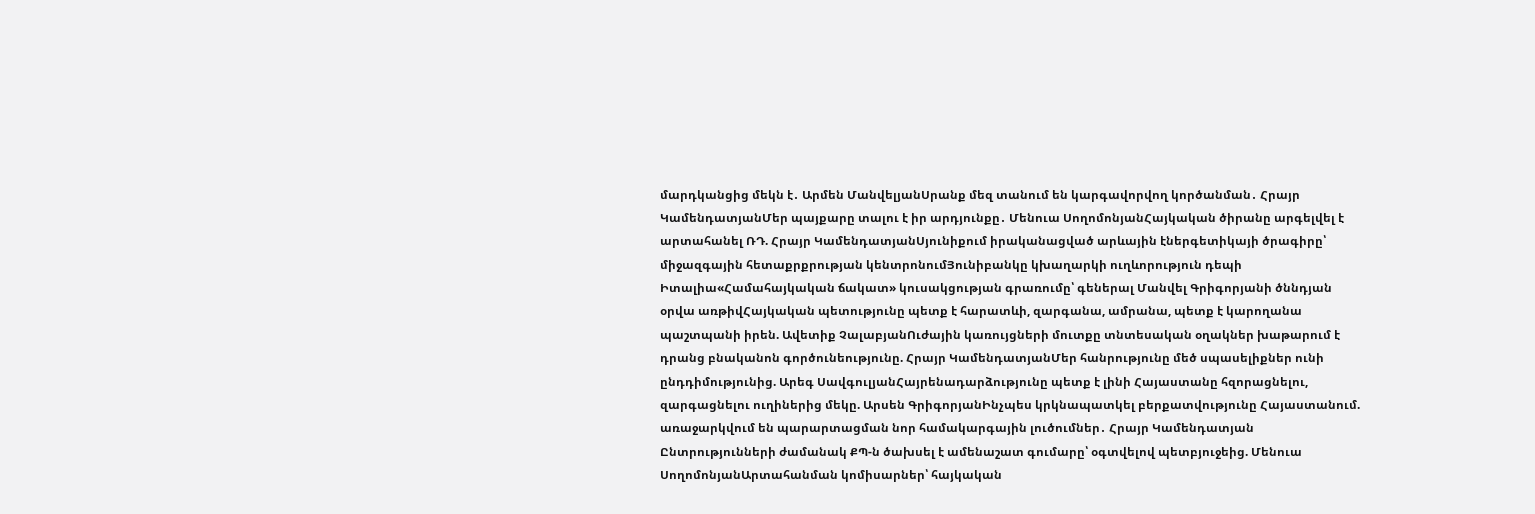մարդկանցից մեկն է․ Արմեն ՄանվելյանՍրանք մեզ տանում են կարգավորվող կործանման․ Հրայր ԿամենդատյանՄեր պայքարը տալու է իր արդյունքը․ Մենուա ՍողոմոնյանՀայկական ծիրանը արգելվել է արտահանել ՌԴ. Հրայր ԿամենդատյանՍյունիքում իրականացված արևային էներգետիկայի ծրագիրը՝ միջազգային հետաքրքրության կենտրոնումՅունիբանկը կխաղարկի ուղևորություն դեպի Իտալիա«Համահայկական ճակատ» կուսակցության գրառումը՝ գեներալ Մանվել Գրիգորյանի ծննդյան օրվա առթիվՀայկական պետությունը պետք է հարատևի, զարգանա, ամրանա, պետք է կարողանա պաշտպանի իրեն. Ավետիք ՉալաբյանՈւժային կառույցների մուտքը տնտեսական օղակներ խաթարում է դրանց բնականոն գործունեությունը. Հրայր ԿամենդատյանՄեր հանրությունը մեծ սպասելիքներ ունի ընդդիմությունից. Արեգ ՍավգուլյանՀայրենադարձությունը պետք է լինի Հայաստանը հզորացնելու, զարգացնելու ուղիներից մեկը. Արսեն ԳրիգորյանԻնչպես կրկնապատկել բերքատվությունը Հայաստանում. առաջարկվում են պարարտացման նոր համակարգային լուծումներ․ Հրայր Կամենդատյան Ընտրությունների ժամանակ ՔՊ-ն ծախսել է ամենաշատ գումարը՝ օգտվելով պետբյուջեից. Մենուա ՍողոմոնյանԱրտահանման կոմիսարներ՝ հայկական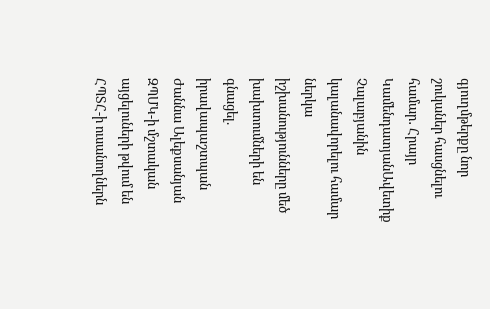գյուղմթերքը նոր շուկաներ հասցնելու համար․ Հրայր ԿամենդատյանԱվետիք Չալաբյանին կալանավորելու համար ներկա իշխանությունները մեծ խախտումների են գնացել. իրավապաշտպան Ժաննա Ալեքսանյան ԶՊՄԿ-ի մշտական այցելուների թվում են ՀՊՏՀ-ի ուսանողներն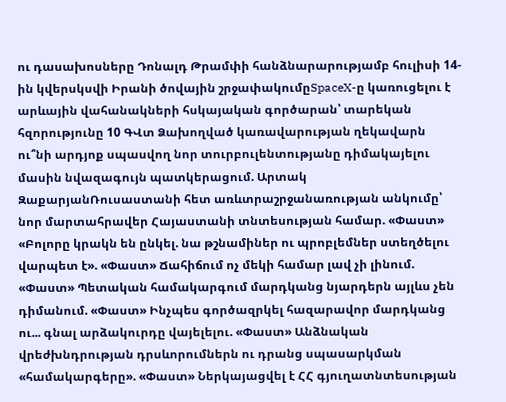ու դասախոսները Դոնալդ Թրամփի հանձնարարությամբ հուլիսի 14-ին կվերսկսվի Իրանի ծովային շրջափակումըSpaceX-ը կառուցելու է արևային վահանակների հսկայական գործարան՝ տարեկան հզորությունը 10 ԳՎտ Ձախողված կառավարության ղեկավարն ու՞նի արդյոք սպասվող նոր տուրբուլենտությանը դիմակայելու մասին նվազագույն պատկերացում. Արտակ ԶաքարյանՌուսաստանի հետ առևտրաշրջանառության անկումը՝ նոր մարտահրավեր Հայաստանի տնտեսության համար. «Փաստ» «Բոլորը կրակն են ընկել. նա թշնամիներ ու պրոբլեմներ ստեղծելու վարպետ է». «Փաստ» Ճահիճում ոչ մեկի համար լավ չի լինում. «Փաստ» Պետական համակարգում մարդկանց նյարդերն այլևս չեն դիմանում. «Փաստ» Ինչպես գործազրկել հազարավոր մարդկանց ու... գնալ արձակուրդը վայելելու. «Փաստ» Անձնական վրեժխնդրության դրսևորումներն ու դրանց սպասարկման «համակարգերը». «Փաստ» Ներկայացվել է ՀՀ գյուղատնտեսության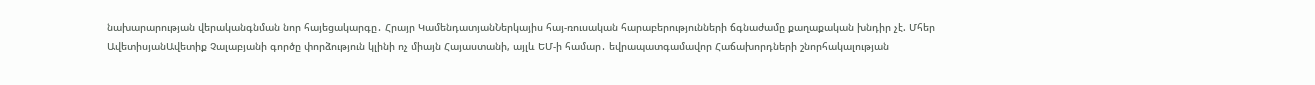նախարարության վերականգնման նոր հայեցակարգը․ Հրայր ԿամենդատյանՆերկայիս հայ-ռուսական հարաբերությունների ճգնաժամը քաղաքական խնդիր չէ. Մհեր ԱվետիսյանԱվետիք Չալաբյանի գործը փորձություն կլինի ոչ միայն Հայաստանի, այլև ԵՄ-ի համար․ եվրապատգամավոր Հաճախորդների շնորհակալության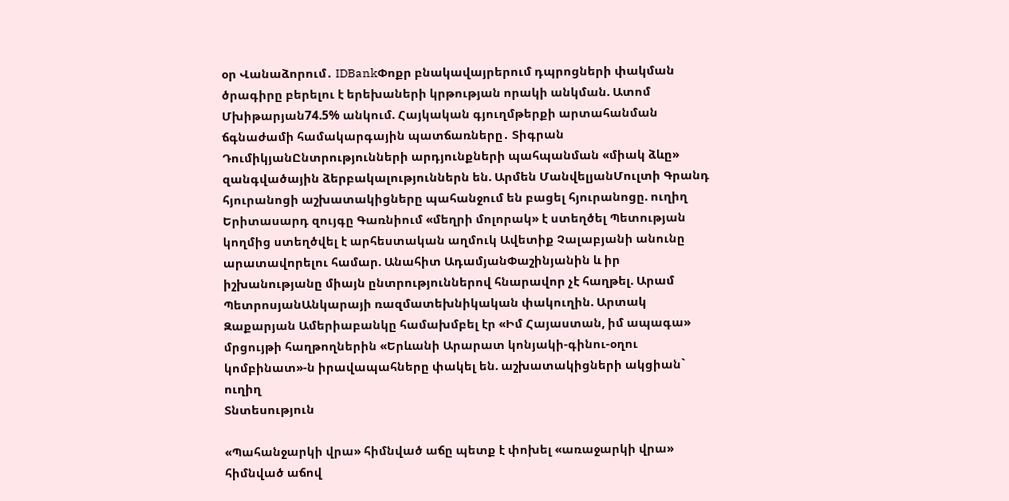օր Վանաձորում․ IDBankՓոքր բնակավայրերում դպրոցների փակման ծրագիրը բերելու է երեխաների կրթության որակի անկման. Ատոմ Մխիթարյան74.5% անկում. Հայկական գյուղմթերքի արտահանման ճգնաժամի համակարգային պատճառները․ Տիգրան ԴումիկյանԸնտրությունների արդյունքների պահպանման «միակ ձևը» զանգվածային ձերբակալություններն են. Արմեն ՄանվելյանՄուլտի Գրանդ հյուրանոցի աշխատակիցները պահանջում են բացել հյուրանոցը. ուղիղ Երիտասարդ զույգը Գառնիում «մեղրի մոլորակ» է ստեղծել Պետության կողմից ստեղծվել է արհեստական աղմուկ Ավետիք Չալաբյանի անունը արատավորելու համար. Անահիտ ԱդամյանՓաշինյանին և իր իշխանությանը միայն ընտրություններով հնարավոր չէ հաղթել. Արամ ՊետրոսյանԱնկարայի ռազմատեխնիկական փակուղին. Արտակ Զաքարյան Ամերիաբանկը համախմբել էր «Իմ Հայաստան, իմ ապագա» մրցույթի հաղթողներին «Երևանի Արարատ կոնյակի-գինու-օղու կոմբինատ»-ն իրավապահները փակել են. աշխատակիցների ակցիան` ուղիղ
Տնտեսություն

«Պահանջարկի վրա» հիմնված աճը պետք է փոխել «առաջարկի վրա» հիմնված աճով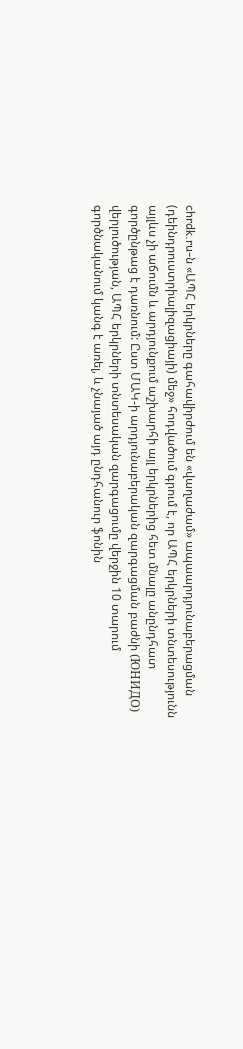chrdk.ru-ն «ԱՊՀ երկրները գահավիրժում են «վաղաժամ» ապաարդյունաբերացման (դեինդրուստրիալիզացիայի) մեջ» հոդվածում գրում է, որ ԱՊՀ երկրների տնտեսությունն այլևս չի աճումն և արդյունքում աշխարհի այլ երկրներից հետ մնալը անընդհատ գործընթաց է դառնում: Ըստ ՄԱԿ-ի արդյունաբերական զարգացման բաժնի (ЮНИДО) վերլուծության, ԱՊՀ երկրների տնտեսական զարգացումը վերջին 10 տարում գործնականում կանգ է առել, և չնայած այդ ընդհանուր ֆոնին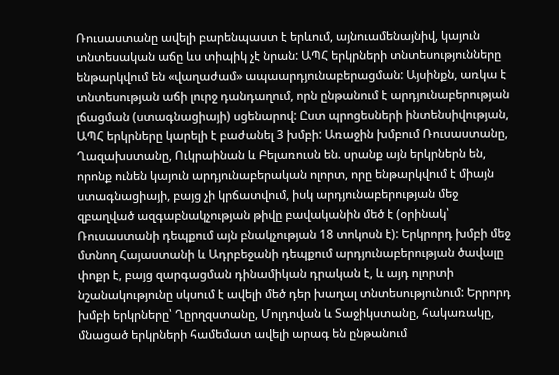Ռուսաստանը ավելի բարենպաստ է երևում, այնուամենայնիվ, կայուն տնտեսական աճը ևս տիպիկ չէ նրան: ԱՊՀ երկրների տնտեսությունները ենթարկվում են «վաղաժամ» ապաարդյունաբերացման: Այսինքն, առկա է տնտեսության աճի լուրջ դանդաղում, որն ընթանում է արդյունաբերության լճացման (ստագնացիայի) սցենարով: Ըստ պրոցեսների ինտենսիվության, ԱՊՀ երկրները կարելի է բաժանել 3 խմբի: Առաջին խմբում Ռուսաստանը, Ղազախստանը, Ուկրաինան և Բելառուսն են. սրանք այն երկրներն են, որոնք ունեն կայուն արդյունաբերական ոլորտ, որը ենթարկվում է միայն ստագնացիայի, բայց չի կրճատվում, իսկ արդյունաբերության մեջ զբաղված ազգաբնակչության թիվը բավականին մեծ է (օրինակ՝ Ռուսաստանի դեպքում այն բնակչության 18 տոկոսն է): Երկրորդ խմբի մեջ մտնող Հայաստանի և Ադրբեջանի դեպքում արդյունաբերության ծավալը փոքր է, բայց զարգացման դինամիկան դրական է, և այդ ոլորտի նշանակությունը սկսում է ավելի մեծ դեր խաղալ տնտեսությունում: Երրորդ խմբի երկրները՝ Ղըրղզստանը, Մոլդովան և Տաջիկստանը, հակառակը, մնացած երկրների համեմատ ավելի արագ են ընթանում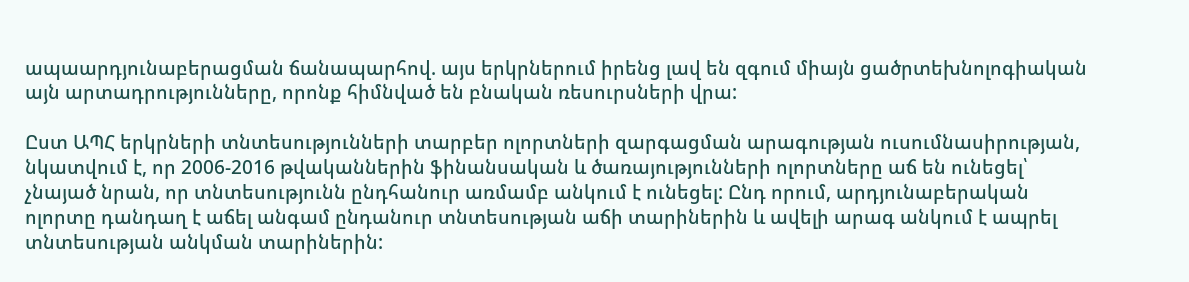ապաարդյունաբերացման ճանապարհով. այս երկրներում իրենց լավ են զգում միայն ցածրտեխնոլոգիական այն արտադրությունները, որոնք հիմնված են բնական ռեսուրսների վրա:

Ըստ ԱՊՀ երկրների տնտեսությունների տարբեր ոլորտների զարգացման արագության ուսումնասիրության, նկատվում է, որ 2006-2016 թվականներին ֆինանսական և ծառայությունների ոլորտները աճ են ունեցել՝ չնայած նրան, որ տնտեսությունն ընդհանուր առմամբ անկում է ունեցել: Ընդ որում, արդյունաբերական ոլորտը դանդաղ է աճել անգամ ընդանուր տնտեսության աճի տարիներին և ավելի արագ անկում է ապրել տնտեսության անկման տարիներին: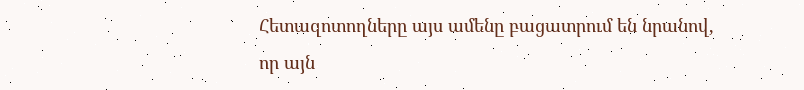Հետազոտողները այս ամենը բացատրում են նրանով, որ այն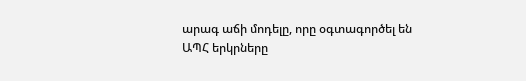արագ աճի մոդելը, որը օգտագործել են ԱՊՀ երկրները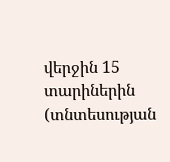վերջին 15 տարիներին (տնտեսության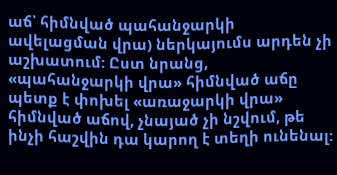աճ՝ հիմնված պահանջարկի ավելացման վրա) ներկայումս արդեն չի աշխատում: Ըստ նրանց, «պահանջարկի վրա» հիմնված աճը պետք է փոխել «առաջարկի վրա» հիմնված աճով, չնայած չի նշվում, թե ինչի հաշվին դա կարող է տեղի ունենալ: